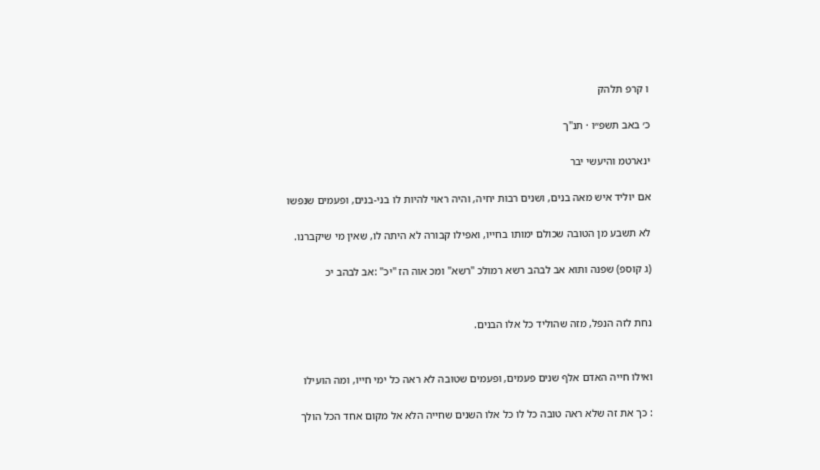ו קרפ תלהק

כ׳ באב תשפ״ו · תנ"ך

ינארטמ והיעשי יבר

אם יוליד איש מאה בנים, ושנים רבות יחיה, והיה ראוי להיות לו בני-בנים, ופעמים שנפשו

לא תשבע מן הטובה שכולם ימותו בחייו, ואפילו קבורה לא היתה לו, שאין מי שיקברנו.

(ג קוספ) שפנה ותוא אב לבהב רשא רמולכ "רשא" ומכ אוה הז "יכ" :אב לבהב יכ


נחת לזה הנפל, מזה שהוליד כל אלו הבנים.


ואילו חייה האדם אלף שנים פעמים, ופעמים שטובה לא ראה כל ימי חייו, ומה הועילו

: כך את זה שלא ראה טובה כל לו כל אלו השנים שחייה הלא אל מקום אחד הכל הולך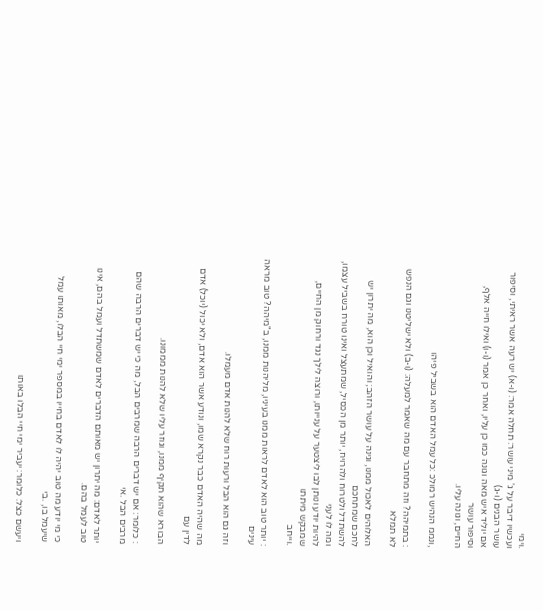.וימי
ועכשיו דיבר על ג' מיני עושר: תחלה אמר: (ו-א) יש רעה אשר ראיתי, וסיפור עושר הבנים (ו-ג)
אם יוליד איש מאה וגונה כמו כן עליו, ואחר כן אמר (ו-ו) ואילו חייה אלף, וסיפור עושר
החיים, וגונה עליו.

,ונממ הנהיש רמולכ :כל עמל האדם הוא בשביל פיהו

: בתמיהה? וזה מתחבר עם מה שאמר למעלה: (ו-ב) ולא ישליטנו וגם הנפש לא תמלא

האלוהים לאכול ממנו, וגינה על עושר הזהב; והואיל וכן הוא, מה יתרון יש לחכם שמתחכם
להשתדל ולטרוח ולהרויח, יותר מן הכסיל, שמתעצל ואינו טורח בשביל עצמו, ומה לו לעני
להיות יודע ונותן לבו ליצטער על ענייותו, ורוצה לילך נגד ורחוק מן החיים, שמבקש מיתתו
.וייחב

: יותר טוב הוא לאדם לראות ממנו בעיניו, מליהנות ממנו, ב"מיהה? טוב מראה עינים

וזה גם הוא הבל ורעות רוח שלא להנות אדם מעמלו.

מה שהיה האדם כבר נקרא שמו, ונודע אשר הוא אדם, ולא יכול (יוכל) אדם לדין עם

הבורא שהוא תקיף ממנו, וגוזר עליו שלא להנות מממונו.

: כלומר: אם יש דברים הרבה שמרבים הבל, מה כי יש דברים הרבה שהם מרבים הבל .אי

יותר לאדם: מה יתרון יש מאותם הדברים לאדם שמשתדל ועמל בהם, אינו טוב לעמל בהם.

כי מי יודע מה טוב יהיה לו לאדם בחייו במספר ימי חיי הבלו, מאותו עמל שיעמל בו, .בי

ויעשם כצל: כלומר: יעביר ימי חיי הבלו באותו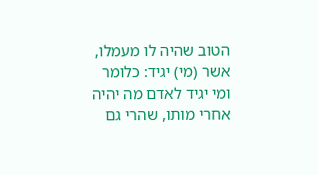הטוב שהיה לו מעמלו,
אשר (מי) יגיד: כלומר ומי יגיד לאדם מה יהיה אחרי מותו, שהרי גם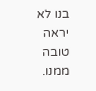בנו לא יראה טובה ממנו.